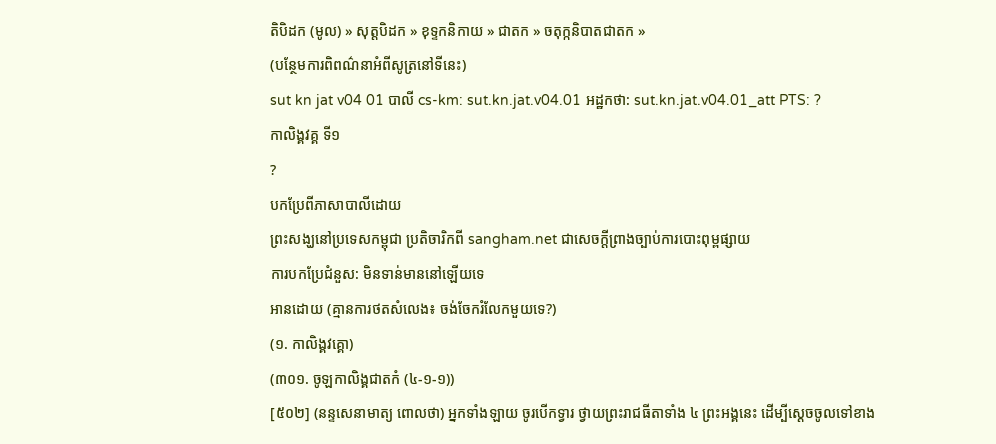តិបិដក (មូល) » សុត្តបិដក » ខុទ្ទកនិកាយ » ជាតក » ចតុក្កនិបាតជាតក »
(បន្ថែមការពិពណ៌នាអំពីសូត្រនៅទីនេះ)
sut kn jat v04 01 បាលី cs-km: sut.kn.jat.v04.01 អដ្ឋកថា: sut.kn.jat.v04.01_att PTS: ?
កាលិង្គវគ្គ ទី១
?
បកប្រែពីភាសាបាលីដោយ
ព្រះសង្ឃនៅប្រទេសកម្ពុជា ប្រតិចារិកពី sangham.net ជាសេចក្តីព្រាងច្បាប់ការបោះពុម្ពផ្សាយ
ការបកប្រែជំនួស: មិនទាន់មាននៅឡើយទេ
អានដោយ (គ្មានការថតសំលេង៖ ចង់ចែករំលែកមួយទេ?)
(១. កាលិង្គវគ្គោ)
(៣០១. ចូឡកាលិង្គជាតកំ (៤-១-១))
[៥០២] (នន្ទសេនាមាត្យ ពោលថា) អ្នកទាំងឡាយ ចូរបើកទ្វារ ថ្វាយព្រះរាជធីតាទាំង ៤ ព្រះអង្គនេះ ដើម្បីស្ដេចចូលទៅខាង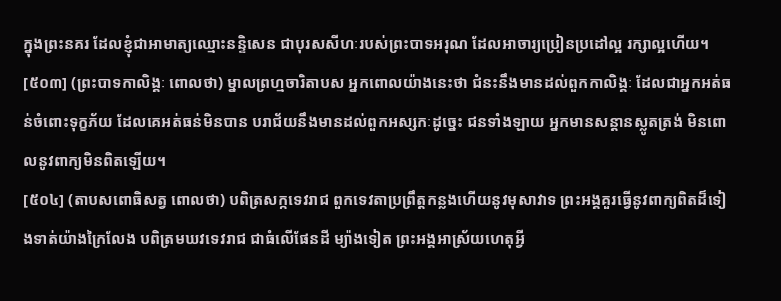ក្នុងព្រះនគរ ដែលខ្ញុំជាអាមាត្យឈ្មោះនន្ទិសេន ជាបុរសសីហៈរបស់ព្រះបាទអរុណ ដែលអាចារ្យប្រៀនប្រដៅល្អ រក្សាល្អហើយ។
[៥០៣] (ព្រះបាទកាលិង្គៈ ពោលថា) ម្នាលព្រហ្មចារិតាបស អ្នកពោលយ៉ាងនេះថា ជំនះនឹងមានដល់ពួកកាលិង្គៈ ដែលជាអ្នកអត់ធន់ចំពោះទុក្ខភ័យ ដែលគេអត់ធន់មិនបាន បរាជ័យនឹងមានដល់ពួកអស្សកៈដូច្នេះ ជនទាំងឡាយ អ្នកមានសន្ដានស្លូតត្រង់ មិនពោលនូវពាក្យមិនពិតឡើយ។
[៥០៤] (តាបសពោធិសត្វ ពោលថា) បពិត្រសក្កទេវរាជ ពួកទេវតាប្រព្រឹត្តកន្លងហើយនូវមុសាវាទ ព្រះអង្គគួរធ្វើនូវពាក្យពិតដ៏ទៀងទាត់យ៉ាងក្រៃលែង បពិត្រមឃវទេវរាជ ជាធំលើផែនដី ម្យ៉ាងទៀត ព្រះអង្គអាស្រ័យហេតុអ្វី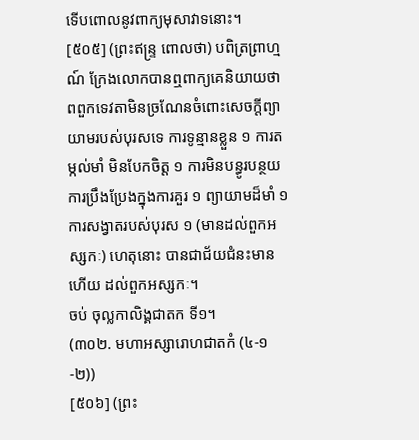ទើបពោលនូវពាក្យមុសាវាទនោះ។
[៥០៥] (ព្រះឥន្ទ្រ ពោលថា) បពិត្រព្រាហ្មណ៍ ក្រែងលោកបានឮពាក្យគេនិយាយថា ពពួកទេវតាមិនច្រណែនចំពោះសេចក្ដីព្យាយាមរបស់បុរសទេ ការទូន្មានខ្លួន ១ ការតម្កល់មាំ មិនបែកចិត្ត ១ ការមិនបន្ធូរបន្ថយ ការប្រឹងប្រែងក្នុងការគួរ ១ ព្យាយាមដ៏មាំ ១ ការសង្វាតរបស់បុរស ១ (មានដល់ពួកអស្សកៈ) ហេតុនោះ បានជាជ័យជំនះមានហើយ ដល់ពួកអស្សកៈ។
ចប់ ចុល្លកាលិង្គជាតក ទី១។
(៣០២. មហាអស្សារោហជាតកំ (៤-១-២))
[៥០៦] (ព្រះ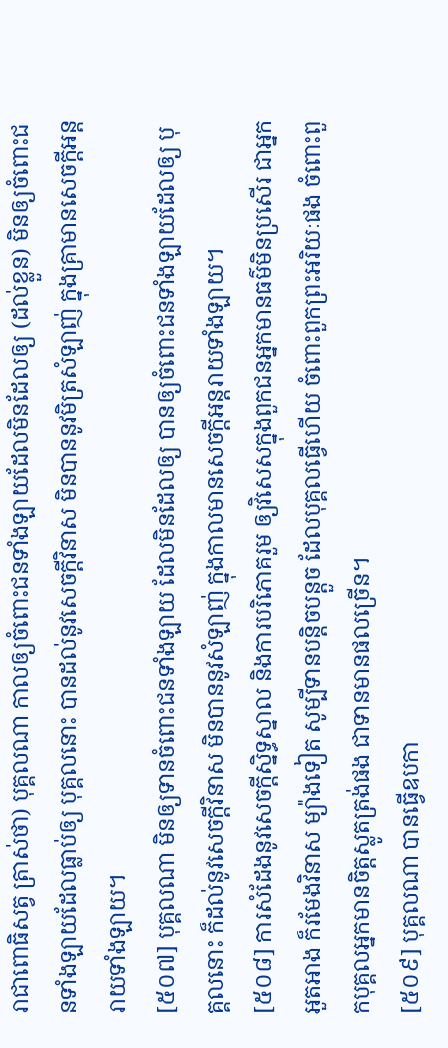រាជាពោធិសត្វ ត្រាស់ថា) បុគ្គលណា កាលឲ្យចំពោះជនទាំងឡាយដែលមិនដែលឲ្យ (ដល់ខ្លួន) មិនឲ្យចំពោះជនទាំងឡាយដែលធ្លាប់ឲ្យ បុគ្គលនោះ បានដល់នូវសេចក្ដីវិនាស មិនបាននូវមិត្រសំឡាញ់ ក្នុងគ្រាមានសេចក្ដីអន្តរាយទាំងឡាយ។
[៥០៧] បុគ្គលណា មិនឲ្យទានចំពោះជនទាំងឡាយ ដែលមិនដែលឲ្យ បានឲ្យចំពោះជនទាំងឡាយដែលឲ្យ បុគ្គលនោះ ក៏ដល់នូវសេចក្ដីវិនាស មិនបាននូវសំឡាញ់ ក្នុងកាលមានសេចក្ដីអន្តរាយទាំងឡាយ។
[៥០៨] ការសំដែងនូវសេចក្ដីស្និទ្ធស្នាល និងការបរិភោគរួម ឲ្យវិសេសក្នុងពួកជនអ្នកមានធម៌មិនប្រសើរ ជាអ្នកអួតអាង ក៏រមែងវិនាស ម្យ៉ាងទៀត សូម្បីទានបន្តិចបន្តួច ដែលបុគ្គលធ្វើហើយ ចំពោះពួកព្រះអរិយៈផង ចំពោះពួកបុគ្គលអ្នកមានចិត្តស្លូតត្រង់ផង ជាទានមានផលច្រើន។
[៥០៩] បុគ្គលណា បានធ្វើឧបកា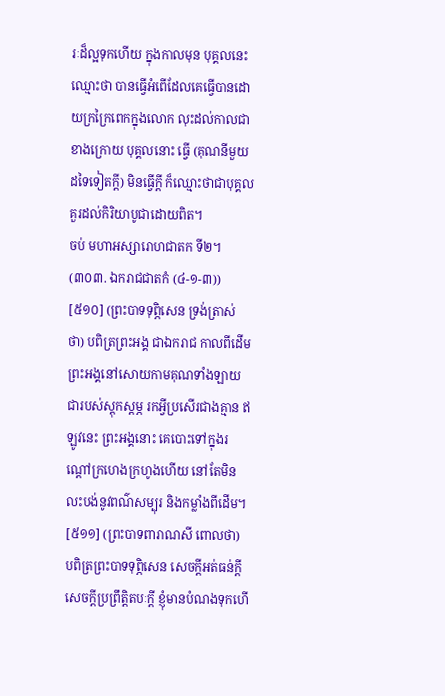រៈដ៏ល្អទុកហើយ ក្នុងកាលមុន បុគ្គលនេះ ឈ្មោះថា បានធ្វើអំពើដែលគេធ្វើបានដោយក្រក្រៃពេកក្នុងលោក លុះដល់កាលជាខាងក្រោយ បុគ្គលនោះ ធ្វើ (គុណនីមួយដទៃទៀតក្ដី) មិនធ្វើក្ដី ក៏ឈ្មោះថាជាបុគ្គលគួរដល់កិរិយាបូជាដោយពិត។
ចប់ មហាអស្សារោហជាតក ទី២។
(៣០៣. ឯករាជជាតកំ (៤-១-៣))
[៥១០] (ព្រះបាទទុព្ភិសេន ទ្រង់ត្រាស់ថា) បពិត្រព្រះអង្គ ជាឯករាជ កាលពីដើម ព្រះអង្គនៅសោយកាមគុណទាំងឡាយ ជារបស់ស្ដុកស្ដម្ភ រកអ្វីប្រសើរជាងគ្មាន ឥឡូវនេះ ព្រះអង្គនោះ គេបោះទៅក្នុងរណ្ដៅក្រហេងក្រហូងហើយ នៅតែមិនលះបង់នូវពណ៌សម្បុរ និងកម្លាំងពីដើម។
[៥១១] (ព្រះបាទពារាណសី ពោលថា) បពិត្រព្រះបាទទុព្ភិសេន សេចក្ដីអត់ធន់ក្ដី សេចក្ដីប្រព្រឹត្តិតបៈក្ដី ខ្ញុំមានបំណងទុកហើ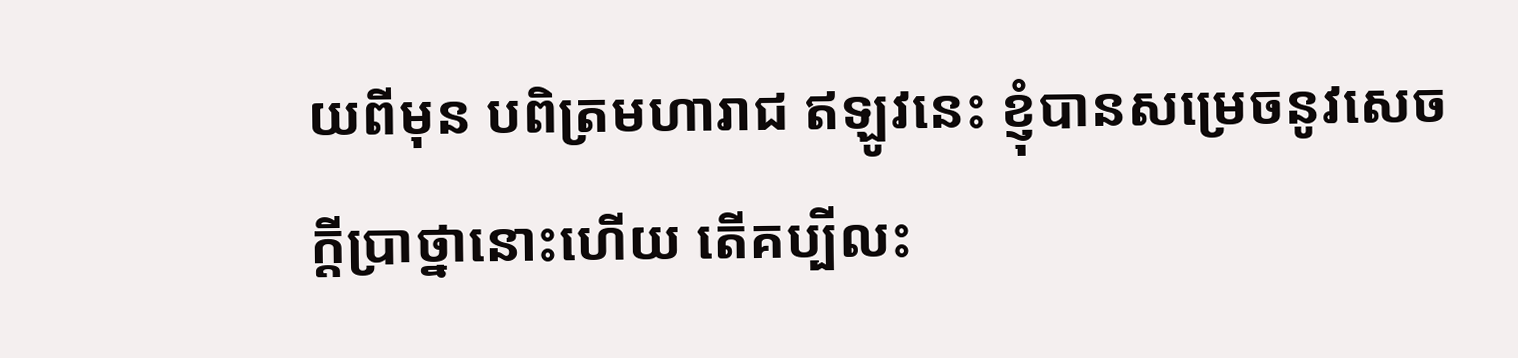យពីមុន បពិត្រមហារាជ ឥឡូវនេះ ខ្ញុំបានសម្រេចនូវសេចក្ដីប្រាថ្នានោះហើយ តើគប្បីលះ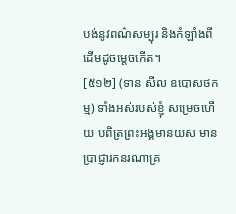បង់នូវពណ៌សម្បុរ និងកំឡាំងពីដើមដូចម្ដេចកើត។
[៥១២] (ទាន សីល ឧបោសថកម្ម) ទាំងអស់របស់ខ្ញុំ សម្រេចហើយ បពិត្រព្រះអង្គមានយស មានប្រាជ្ញារកនរណាគ្រ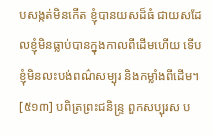បសង្កត់មិនកើត ខ្ញុំបានយសដ៏ធំ ជាយសដែលខ្ញុំមិនធ្លាប់បានក្នុងកាលពីដើមហើយ ទើបខ្ញុំមិនលះបង់ពណ៌សម្បុរ និងកម្លាំងពីដើម។
[៥១៣] បពិត្រព្រះជនិន្ទ្រ ពួកសប្បុរស ប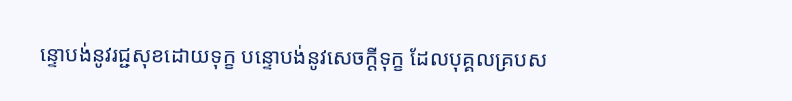ន្ទោបង់នូវរជ្ជសុខដោយទុក្ខ បន្ទោបង់នូវសេចក្ដីទុក្ខ ដែលបុគ្គលគ្របស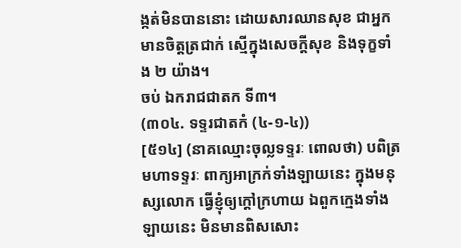ង្កត់មិនបាននោះ ដោយសារឈានសុខ ជាអ្នកមានចិត្តត្រជាក់ ស្មើក្នុងសេចក្ដីសុខ និងទុក្ខទាំង ២ យ៉ាង។
ចប់ ឯករាជជាតក ទី៣។
(៣០៤. ទទ្ទរជាតកំ (៤-១-៤))
[៥១៤] (នាគឈ្មោះចុល្លទទ្ទរៈ ពោលថា) បពិត្រមហាទទ្ទរៈ ពាក្យអាក្រក់ទាំងឡាយនេះ ក្នុងមនុស្សលោក ធ្វើខ្ញុំឲ្យក្ដៅក្រហាយ ឯពួកក្មេងទាំងឡាយនេះ មិនមានពិសសោះ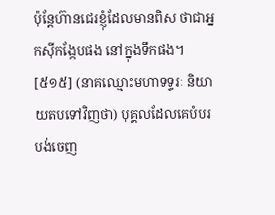ប៉ុន្តែហ៊ានជេរខ្ញុំដែលមានពិស ថាជាអ្នកស៊ីកង្កែបផង នៅក្នុងទឹកផង។
[៥១៥] (នាគឈ្មោះមហាទទ្ទរៈ និយាយតបទៅវិញថា) បុគ្គលដែលគេបំបរបង់ចេញ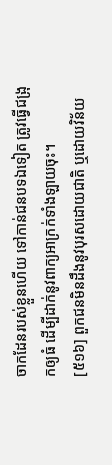ចាកដែនរបស់ខ្លួនហើយ ទៅកាន់ជនបទឯទៀត ត្រូវធ្វើជង្រុកឲ្យធំ ដើម្បីដាក់នូវពាក្យអាក្រក់ទាំងឡាយចុះ។
[៥១៦] ពួកជនមិនដឹងនូវបុរសដោយជាតិ ឬដោយវិន័យ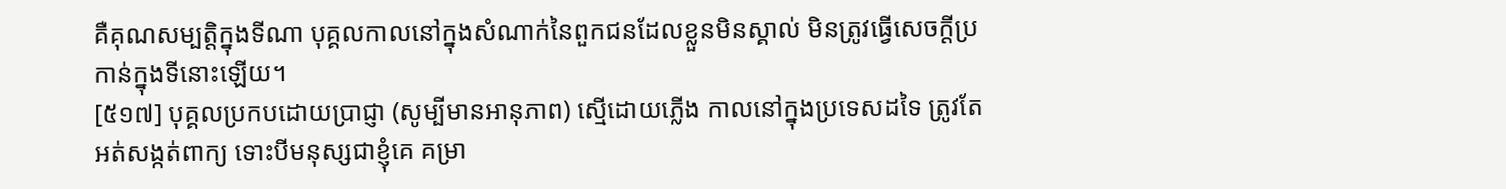គឺគុណសម្បត្តិក្នុងទីណា បុគ្គលកាលនៅក្នុងសំណាក់នៃពួកជនដែលខ្លួនមិនស្គាល់ មិនត្រូវធ្វើសេចក្ដីប្រកាន់ក្នុងទីនោះឡើយ។
[៥១៧] បុគ្គលប្រកបដោយប្រាជ្ញា (សូម្បីមានអានុភាព) ស្មើដោយភ្លើង កាលនៅក្នុងប្រទេសដទៃ ត្រូវតែអត់សង្កត់ពាក្យ ទោះបីមនុស្សជាខ្ញុំគេ គម្រា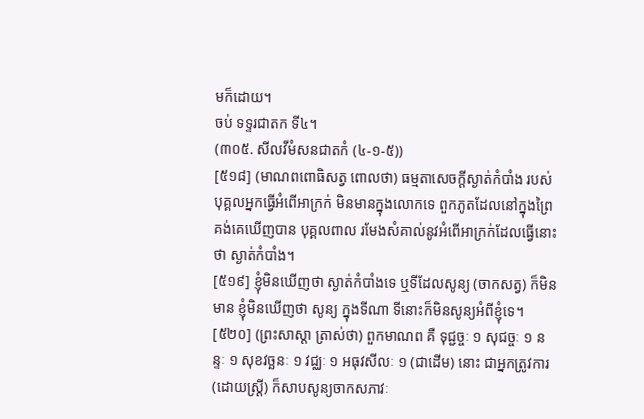មក៏ដោយ។
ចប់ ទទ្ទរជាតក ទី៤។
(៣០៥. សីលវីមំសនជាតកំ (៤-១-៥))
[៥១៨] (មាណពពោធិសត្វ ពោលថា) ធម្មតាសេចក្ដីស្ងាត់កំបាំង របស់បុគ្គលអ្នកធ្វើអំពើអាក្រក់ មិនមានក្នុងលោកទេ ពួកភូតដែលនៅក្នុងព្រៃ គង់គេឃើញបាន បុគ្គលពាល រមែងសំគាល់នូវអំពើអាក្រក់ដែលធ្វើនោះថា ស្ងាត់កំបាំង។
[៥១៩] ខ្ញុំមិនឃើញថា ស្ងាត់កំបាំងទេ ឬទីដែលសូន្យ (ចាកសត្វ) ក៏មិនមាន ខ្ញុំមិនឃើញថា សូន្យ ក្នុងទីណា ទីនោះក៏មិនសូន្យអំពីខ្ញុំទេ។
[៥២០] (ព្រះសាស្ដា ត្រាស់ថា) ពួកមាណព គឺ ទុជ្ជច្ចៈ ១ សុជច្ចៈ ១ នន្ទៈ ១ សុខវច្ឆនៈ ១ វជ្ឈៈ ១ អធុវសីលៈ ១ (ជាដើម) នោះ ជាអ្នកត្រូវការ (ដោយស្រ្តី) ក៏សាបសូន្យចាកសភាវៈ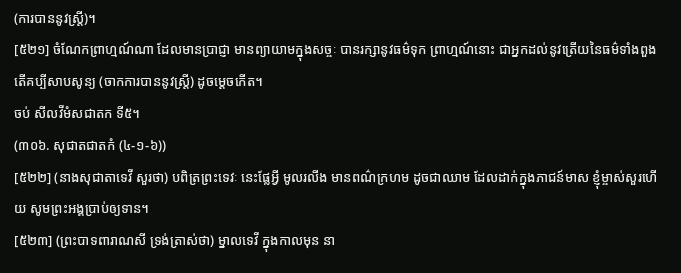(ការបាននូវស្ត្រី)។
[៥២១] ចំណែកព្រាហ្មណ៍ណា ដែលមានប្រាជ្ញា មានព្យាយាមក្នុងសច្ចៈ បានរក្សានូវធម៌ទុក ព្រាហ្មណ៍នោះ ជាអ្នកដល់នូវត្រើយនៃធម៌ទាំងពួង តើគប្បីសាបសូន្យ (ចាកការបាននូវស្ត្រី) ដូចម្ដេចកើត។
ចប់ សីលវីមំសជាតក ទី៥។
(៣០៦. សុជាតជាតកំ (៤-១-៦))
[៥២២] (នាងសុជាតាទេវី សួរថា) បពិត្រព្រះទេវៈ នេះផ្លែអ្វី មូលរលីង មានពណ៌ក្រហម ដូចជាឈាម ដែលដាក់ក្នុងភាជន៍មាស ខ្ញុំម្ចាស់សួរហើយ សូមព្រះអង្គប្រាប់ឲ្យទាន។
[៥២៣] (ព្រះបាទពារាណសី ទ្រង់ត្រាស់ថា) ម្នាលទេវី ក្នុងកាលមុន នា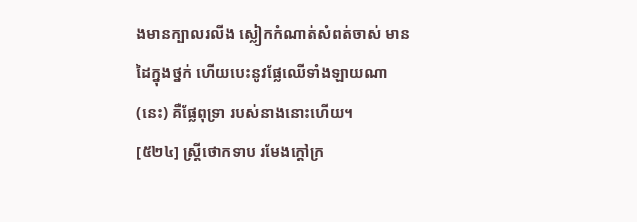ងមានក្បាលរលីង ស្លៀកកំណាត់សំពត់ចាស់ មានដៃក្នុងថ្នក់ ហើយបេះនូវផ្លែឈើទាំងឡាយណា (នេះ) គឺផ្លែពុទ្រា របស់នាងនោះហើយ។
[៥២៤] ស្ត្រីថោកទាប រមែងក្ដៅក្រ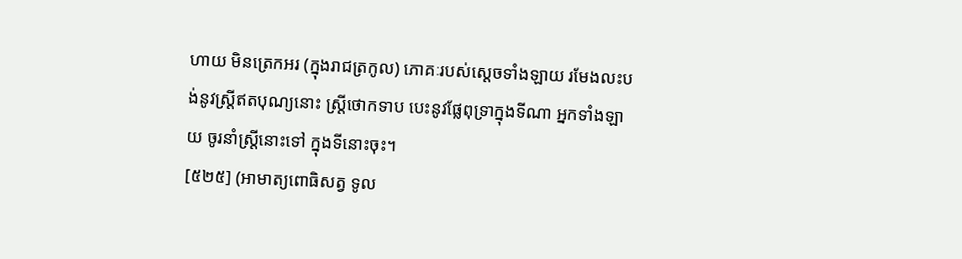ហាយ មិនត្រេកអរ (ក្នុងរាជត្រកូល) ភោគៈរបស់ស្ដេចទាំងឡាយ រមែងលះបង់នូវស្ត្រីឥតបុណ្យនោះ ស្ត្រីថោកទាប បេះនូវផ្លែពុទ្រាក្នុងទីណា អ្នកទាំងឡាយ ចូរនាំស្ត្រីនោះទៅ ក្នុងទីនោះចុះ។
[៥២៥] (អាមាត្យពោធិសត្វ ទូល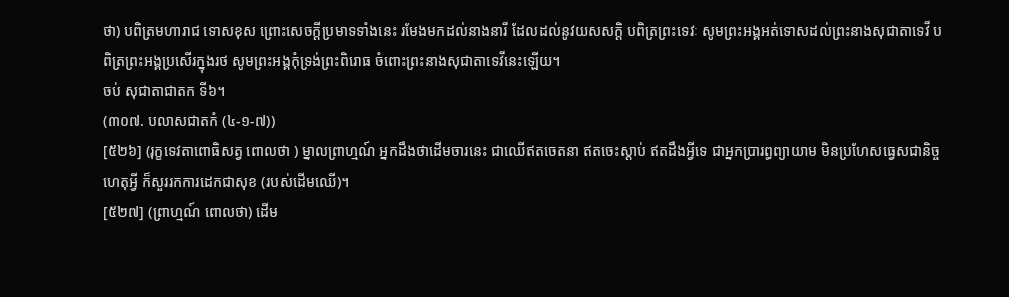ថា) បពិត្រមហារាជ ទោសខុស ព្រោះសេចក្ដីប្រមាទទាំងនេះ រមែងមកដល់នាងនារី ដែលដល់នូវយសសក្តិ បពិត្រព្រះទេវៈ សូមព្រះអង្គអត់ទោសដល់ព្រះនាងសុជាតាទេវី បពិត្រព្រះអង្គប្រសើរក្នុងរថ សូមព្រះអង្គកុំទ្រង់ព្រះពិរោធ ចំពោះព្រះនាងសុជាតាទេវីនេះឡើយ។
ចប់ សុជាតាជាតក ទី៦។
(៣០៧. បលាសជាតកំ (៤-១-៧))
[៥២៦] (រុក្ខទេវតាពោធិសត្វ ពោលថា ) ម្នាលព្រាហ្មណ៍ អ្នកដឹងថាដើមចារនេះ ជាឈើឥតចេតនា ឥតចេះស្ដាប់ ឥតដឹងអ្វីទេ ជាអ្នកប្រារព្ធព្យាយាម មិនប្រហែសធ្វេសជានិច្ច ហេតុអ្វី ក៏សួររកការដេកជាសុខ (របស់ដើមឈើ)។
[៥២៧] (ព្រាហ្មណ៍ ពោលថា) ដើម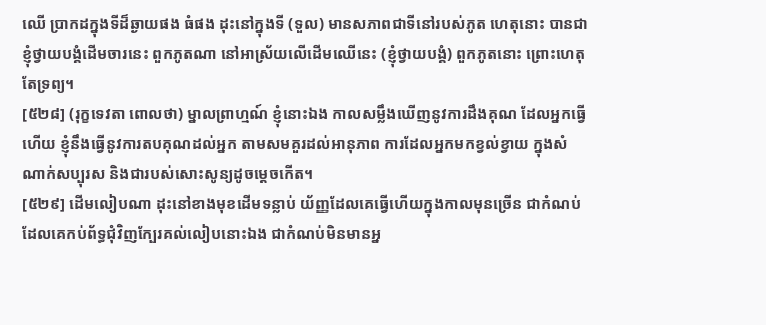ឈើ ប្រាកដក្នុងទីដ៏ឆ្ងាយផង ធំផង ដុះនៅក្នុងទី (ទួល) មានសភាពជាទីនៅរបស់ភូត ហេតុនោះ បានជាខ្ញុំថ្វាយបង្គំដើមចារនេះ ពួកភូតណា នៅអាស្រ័យលើដើមឈើនេះ (ខ្ញុំថ្វាយបង្គំ) ពួកភូតនោះ ព្រោះហេតុតែទ្រព្យ។
[៥២៨] (រុក្ខទេវតា ពោលថា) ម្នាលព្រាហ្មណ៍ ខ្ញុំនោះឯង កាលសម្លឹងឃើញនូវការដឹងគុណ ដែលអ្នកធ្វើហើយ ខ្ញុំនឹងធ្វើនូវការតបគុណដល់អ្នក តាមសមគួរដល់អានុភាព ការដែលអ្នកមកខ្វល់ខ្វាយ ក្នុងសំណាក់សប្បុរស និងជារបស់សោះសូន្យដូចម្ដេចកើត។
[៥២៩] ដើមលៀបណា ដុះនៅខាងមុខដើមទន្លាប់ យ័ញ្ញដែលគេធ្វើហើយក្នុងកាលមុនច្រើន ជាកំណប់ដែលគេកប់ព័ទ្ធជុំវិញក្បែរគល់លៀបនោះឯង ជាកំណប់មិនមានអ្ន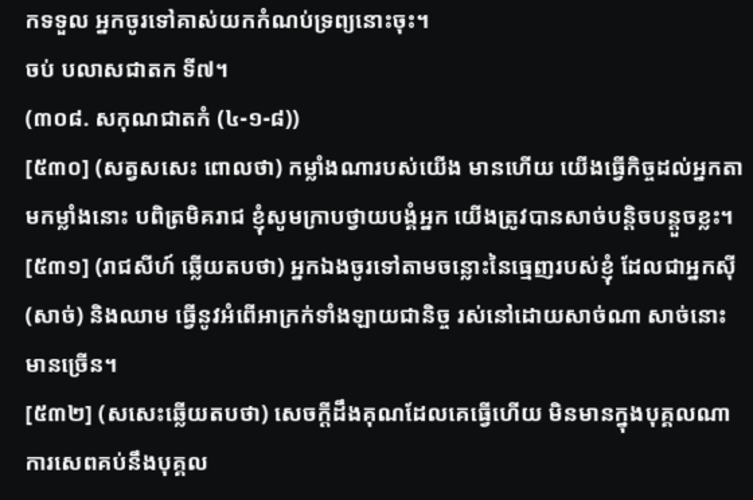កទទួល អ្នកចូរទៅគាស់យកកំណប់ទ្រព្យនោះចុះ។
ចប់ បលាសជាតក ទី៧។
(៣០៨. សកុណជាតកំ (៤-១-៨))
[៥៣០] (សត្វសសេះ ពោលថា) កម្លាំងណារបស់យើង មានហើយ យើងធ្វើកិច្ចដល់អ្នកតាមកម្លាំងនោះ បពិត្រមិគរាជ ខ្ញុំសូមក្រាបថ្វាយបង្គំអ្នក យើងត្រូវបានសាច់បន្តិចបន្តួចខ្លះ។
[៥៣១] (រាជសីហ៍ ឆ្លើយតបថា) អ្នកឯងចូរទៅតាមចន្លោះនៃធ្មេញរបស់ខ្ញុំ ដែលជាអ្នកស៊ី (សាច់) និងឈាម ធ្វើនូវអំពើអាក្រក់ទាំងឡាយជានិច្ច រស់នៅដោយសាច់ណា សាច់នោះមានច្រើន។
[៥៣២] (សសេះឆ្លើយតបថា) សេចក្ដីដឹងគុណដែលគេធ្វើហើយ មិនមានក្នុងបុគ្គលណា ការសេពគប់នឹងបុគ្គល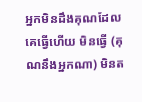អ្នកមិនដឹងគុណដែលគេធ្វើហើយ មិនធ្វើ (គុណនឹងអ្នកណា) មិនត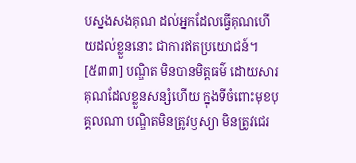បស្នងសងគុណ ដល់អ្នកដែលធ្វើគុណហើយដល់ខ្លួននោះ ជាការឥតប្រយោជន៍។
[៥៣៣] បណ្ឌិត មិនបានមិត្តធម៌ ដោយសារគុណដែលខ្លួនសន្សំហើយ ក្នុងទីចំពោះមុខបុគ្គលណា បណ្ឌិតមិនត្រូវឫស្យា មិនត្រូវជេរ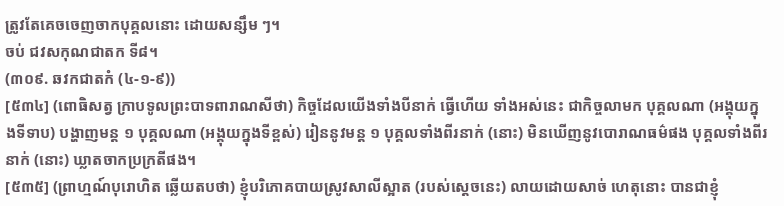ត្រូវតែគេចចេញចាកបុគ្គលនោះ ដោយសន្សឹម ៗ។
ចប់ ជវសកុណជាតក ទី៨។
(៣០៩. ឆវកជាតកំ (៤-១-៩))
[៥៣៤] (ពោធិសត្វ ក្រាបទូលព្រះបាទពារាណសីថា) កិច្ចដែលយើងទាំងបីនាក់ ធ្វើហើយ ទាំងអស់នេះ ជាកិច្ចលាមក បុគ្គលណា (អង្គុយក្នុងទីទាប) បង្ហាញមន្ត ១ បុគ្គលណា (អង្គុយក្នុងទីខ្ពស់) រៀននូវមន្ត ១ បុគ្គលទាំងពីរនាក់ (នោះ) មិនឃើញនូវបោរាណធម៌ផង បុគ្គលទាំងពីរនាក់ (នោះ) ឃ្លាតចាកប្រក្រតីផង។
[៥៣៥] (ព្រាហ្មណ៍បុរោហិត ឆ្លើយតបថា) ខ្ញុំបរិភោគបាយស្រូវសាលីស្អាត (របស់ស្ដេចនេះ) លាយដោយសាច់ ហេតុនោះ បានជាខ្ញុំ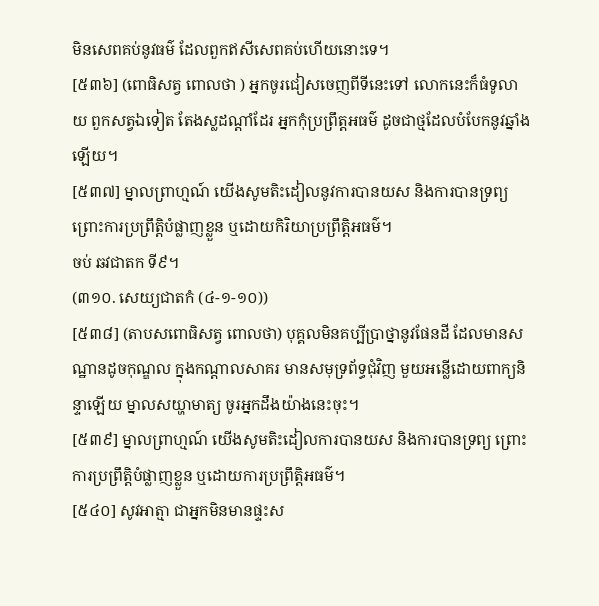មិនសេពគប់នូវធម៌ ដែលពួកឥសីសេពគប់ហើយនោះទេ។
[៥៣៦] (ពោធិសត្វ ពោលថា ) អ្នកចូរជៀសចេញពីទីនេះទៅ លោកនេះក៏ធំទូលាយ ពួកសត្វឯទៀត តែងស្លដណ្តាំដែរ អ្នកកុំប្រព្រឹត្តអធម៌ ដូចជាថ្មដែលបំបែកនូវឆ្នាំងឡើយ។
[៥៣៧] ម្នាលព្រាហ្មណ៍ យើងសូមតិះដៀលនូវការបានយស និងការបានទ្រព្យ ព្រោះការប្រព្រឹត្តិបំផ្លាញខ្លួន ឬដោយកិរិយាប្រព្រឹត្តិអធម៌។
ចប់ ឆវជាតក ទី៩។
(៣១០. សេយ្យជាតកំ (៤-១-១០))
[៥៣៨] (តាបសពោធិសត្វ ពោលថា) បុគ្គលមិនគប្បីប្រាថ្នានូវផែនដី ដែលមានសណ្ឋានដូចកុណ្ឌល ក្នុងកណ្ដាលសាគរ មានសមុទ្រព័ទ្ធជុំវិញ មួយអន្លើដោយពាក្យនិន្ទាឡើយ ម្នាលសយ្ហាមាត្យ ចូរអ្នកដឹងយ៉ាងនេះចុះ។
[៥៣៩] ម្នាលព្រាហ្មណ៍ យើងសូមតិះដៀលការបានយស និងការបានទ្រព្យ ព្រោះការប្រព្រឹត្តិបំផ្លាញខ្លួន ឬដោយការប្រព្រឹត្តិអធម៌។
[៥៤០] សូវអាត្មា ជាអ្នកមិនមានផ្ទះស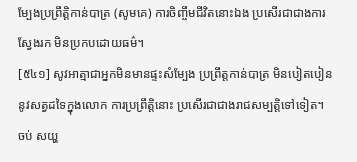ម្បែងប្រព្រឹត្តិកាន់បាត្រ (សូមគេ) ការចិញ្ចឹមជីវិតនោះឯង ប្រសើរជាជាងការស្វែងរក មិនប្រកបដោយធម៌។
[៥៤១] សូវអាត្មាជាអ្នកមិនមានផ្ទះសំម្បែង ប្រព្រឹត្តកាន់បាត្រ មិនបៀតបៀននូវសត្វដទៃក្នុងលោក ការប្រព្រឹត្តិនោះ ប្រសើរជាជាងរាជសម្បត្តិទៅទៀត។
ចប់ សយ្ហ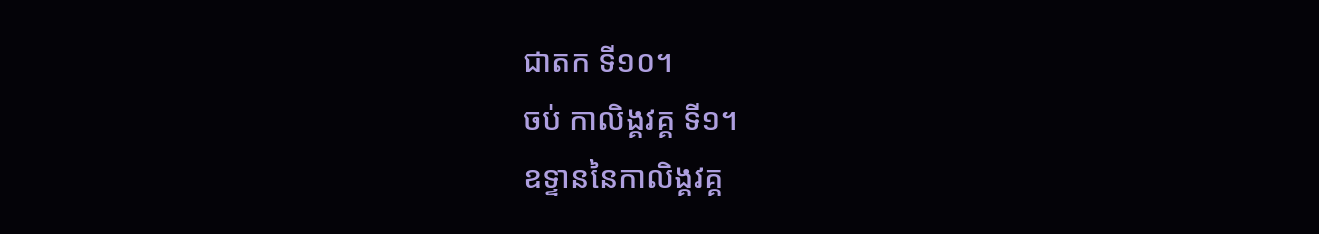ជាតក ទី១០។
ចប់ កាលិង្គវគ្គ ទី១។
ឧទ្ទាននៃកាលិង្គវគ្គ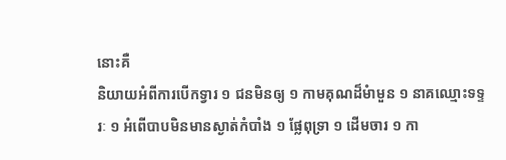នោះគឺ
និយាយអំពីការបើកទ្វារ ១ ជនមិនឲ្យ ១ កាមគុណដ៏មំាមួន ១ នាគឈ្មោះទទ្ទរៈ ១ អំពើបាបមិនមានស្ងាត់កំបាំង ១ ផ្លែពុទ្រា ១ ដើមចារ ១ កា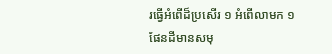រធ្វើអំពើដ៏ប្រសើរ ១ អំពើលាមក ១ ផែនដីមានសមុ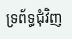ទ្រព័ទ្ធជុំវិញ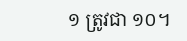១ ត្រូវជា ១០។